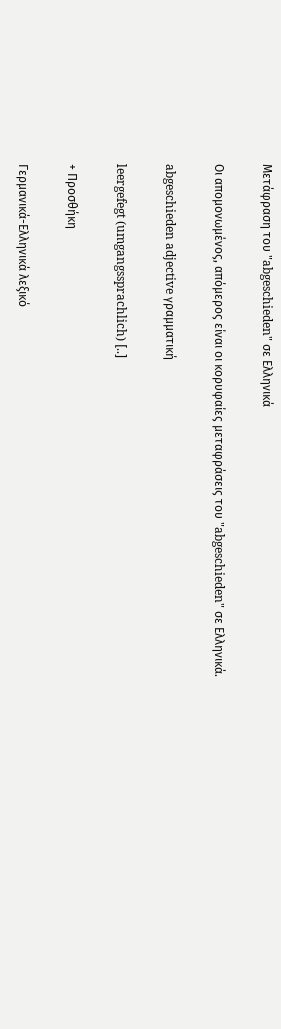Μετάφραση του "abgeschieden" σε Ελληνικά

Οι απομονωμένος, απόμερος είναι οι κορυφαίες μεταφράσεις του "abgeschieden" σε Ελληνικά.

abgeschieden adjective γραμματική

leergefegt (umgangssprachlich) [..]

+ Προσθήκη

Γερμανικά-Ελληνικά λεξικό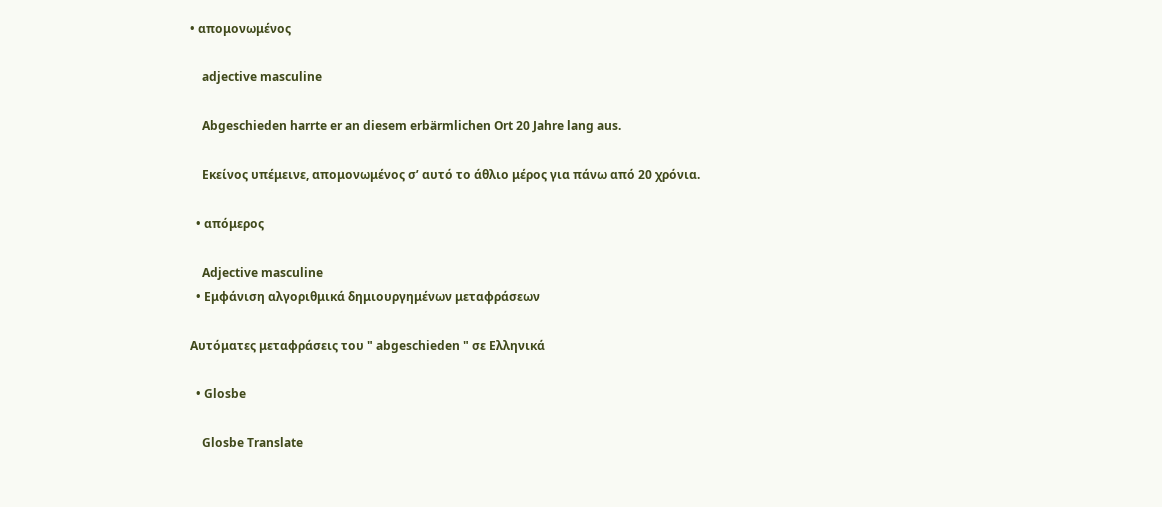• απομονωμένος

    adjective masculine

    Abgeschieden harrte er an diesem erbärmlichen Ort 20 Jahre lang aus.

    Εκείνος υπέμεινε, απομονωμένος σ’ αυτό το άθλιο μέρος για πάνω από 20 χρόνια.

  • απόμερος

    Adjective masculine
  • Εμφάνιση αλγοριθμικά δημιουργημένων μεταφράσεων

Αυτόματες μεταφράσεις του " abgeschieden " σε Ελληνικά

  • Glosbe

    Glosbe Translate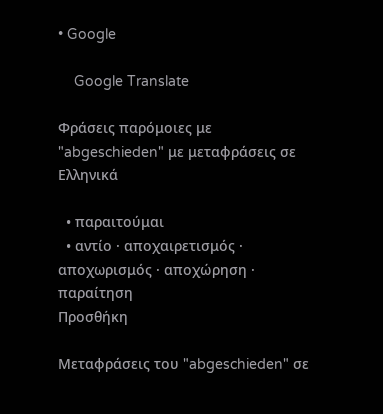• Google

    Google Translate

Φράσεις παρόμοιες με "abgeschieden" με μεταφράσεις σε Ελληνικά

  • παραιτούμαι
  • αντίο · αποχαιρετισμός · αποχωρισμός · αποχώρηση · παραίτηση
Προσθήκη

Μεταφράσεις του "abgeschieden" σε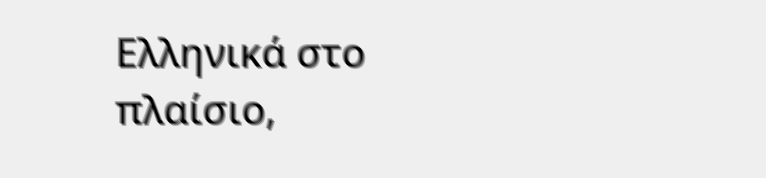Ελληνικά στο πλαίσιο,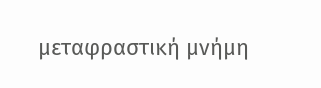μεταφραστική μνήμη